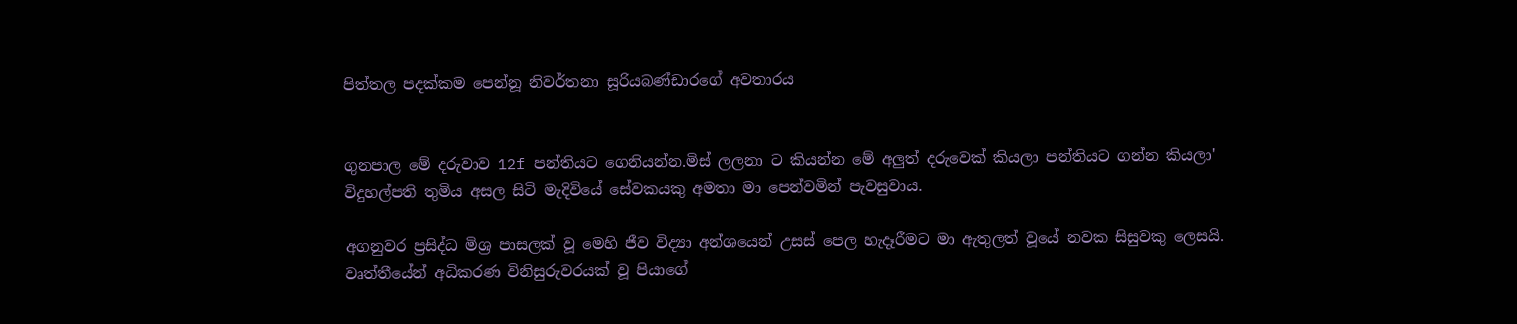පිත්තල පදක්කම පෙන්නූ නිවර්තනා සූරියබණ්ඩාරගේ අවතාරය


ගුනපාල මේ දරුවාව 12f පන්තියට ගෙනියන්න.මිස් ලලනා ට කියන්න මේ අලුත් දරුවෙක් කියලා පන්තියට ගන්න කියලා'
විදුහල්පති තුමිය අසල සිටි මැදිවියේ සේවකයකු අමතා මා පෙන්වමින් පැවසුවාය.

අගනුවර ප්‍රසිද්ධ මිශ්‍ර පාසලක් වූ මෙහි ජීව විද්‍යා අන්ශයෙන් උසස් පෙල හැදෑරීමට මා ඇතුලත් වූයේ නවක සිසුවකු ලෙසයි.
වෘත්තීයේන් අධිකරණ විනිසුරුවරයක් වූ පියාගේ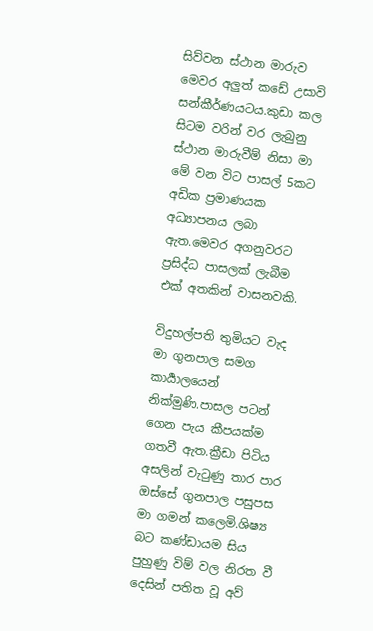සිව්වන ස්ථාන මාරුව මෙවර අලුත් කඩේ උසාවි සන්කීර්ණයටය.කුඩා කල සිටම වරින් වර ලැබුනු
ස්ථාන මාරුවීම් නිසා මා මේ වන විට පාසල් 5කට අඩික ප්‍රමාණයක අධ්‍යාපනය ලබා ඇත.මෙවර අගනුවරට ප්‍රසිද්ධ පාසලක් ලැබීම එක් අතකින් වාසනවකි.

විදුහල්පති තුමියට වැද මා ගුනපාල සමග කාර්‍යාලයෙන් නික්මුණි.පාසල පටන් ගෙන පැය කීපයක්ම ගතවී ඇත.ක්‍රීඩා පිටිය අසලින් වැටුණු තාර පාර ඔස්සේ ගුනපාල පසුපස මා ගමන් කලෙමි.ශිෂ්‍ය බට කණ්ඩායම සිය පුහුණු විම් වල නිරත වී දෙසින් පතිත වූ අව්‍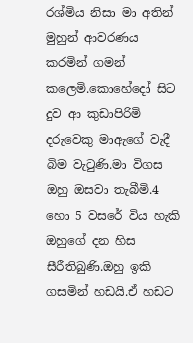රශ්මිය නිසා මා අතින් මුහුන් ආවරණය කරමින් ගමන් කලෙමි.කොහේදෝ සිට දුව ආ කුඩාපිරිමි දරුවෙකු මාඇගේ වැදී බිම වැටුණි.මා විගස ඔහු ඔසවා තැබීමි.4 හො 5 වසරේ විය හැකි ඔහුගේ දන හිස සීරීතිබුණි.ඔහු ඉකි ගසමින් හඩයි.ඒ හඩට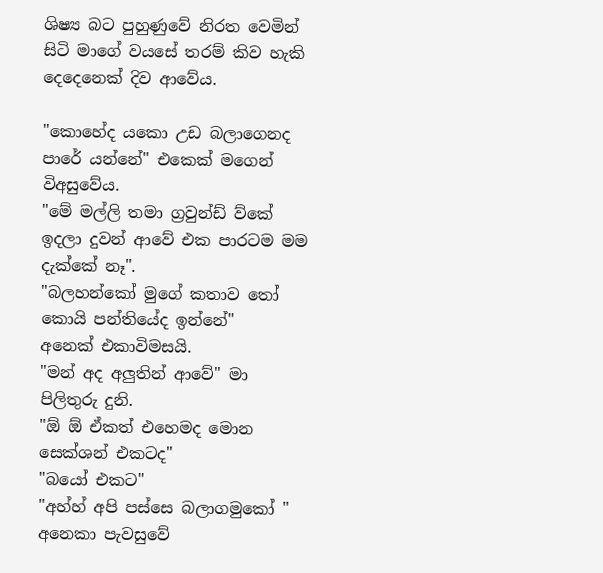ශිෂ්‍ය බට පුහුණුවේ නිරත වෙමින් සිටි මාගේ වයසේ තරම් කිව හැකි දෙදෙනෙක් දිව ආවේය.

"කොහේද යකො උඩ බලාගෙනද පාරේ යන්නේ" එකෙක් මගෙන් විඅසුවේය.
"මේ මල්ලි තමා ග්‍රවුන්ඩ් ව්කේ ඉදලා දුවන් ආවේ එක පාරටම මම දැක්කේ නෑ".
"බලහන්කෝ මුගේ කතාව තෝ කොයි පන්තියේද ඉන්නේ"
අනෙක් එකාවිමසයි.
"මන් අද අලුතින් ආවේ" මා පිලිතුරු දුනි.
"ඕ ඕ ඒකත් එහෙමද මොන සෙක්ශන් එකටද"
"බයෝ එකට"
"අහ්හ් අපි පස්සෙ බලාගමුකෝ "
අනෙකා පැවසුවේ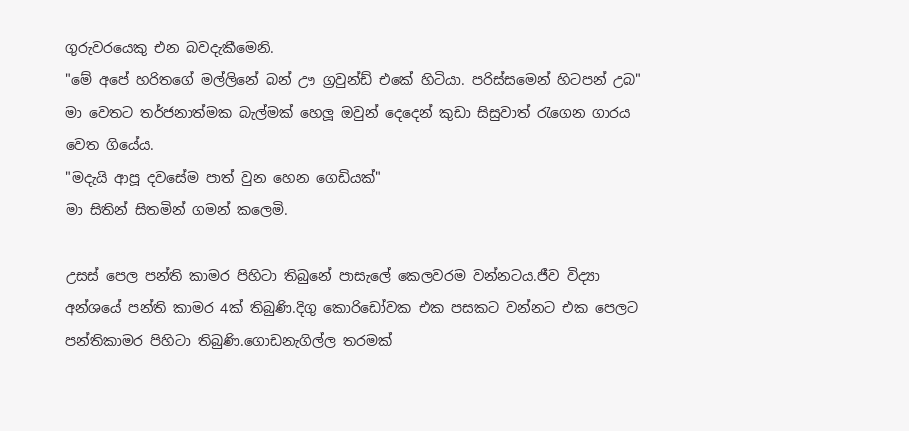ගුරුවරයෙකු එන බවදැකීමෙනි.
"මේ අපේ හරිතගේ මල්ලිනේ බන් ඌ ග්‍රවුන්ඩ් එකේ හිටියා. පරිස්සමෙන් හිටපන් උබ"
මා වෙතට තර්ජනාත්මක බැල්මක් හෙලූ ඔවුන් දෙදෙන් කුඩා සිසුවාත් රැගෙන ගාරය වෙත ගියේය.
"මදැයි ආපූ දවසේම පාත් වුන හෙන ගෙඩියක්"
මා සිතින් සිතමින් ගමන් කලෙමි.

උසස් පෙල පන්ති කාමර පිහිටා තිබුනේ පාසැලේ කෙලවරම වන්නටය.ජීව විද්‍යා අන්ශයේ පන්ති කාමර 4ක් තිබුණි.දිගු කොරිඩෝවක එක පසකට වන්නට එක පෙලට පන්තිකාමර පිහිටා තිබුණි.ගොඩනැගිල්ල තරමක්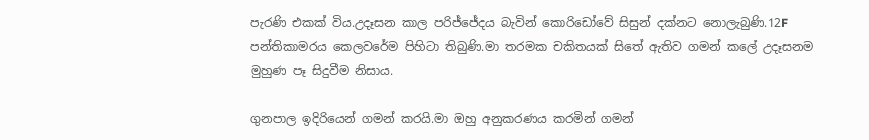පැරණි එකක් විය.උදෑසන කාල පරිජ්ජේදය බැවින් කොරිඩෝවේ සිසුන් දක්නට නොලැබුණි.12F පන්තිකාමරය කෙලවරේම පිහිටා තිබුණි.මා තරමක චකිතයක් සිතේ ඇතිව ගමන් කලේ උදෑසනම මුහුණ පෑ සිදුවීම නිසාය.

ගුනපාල ඉදිරියෙන් ගමන් කරයි.මා ඔහු අනුකරණය කරමින් ගමන්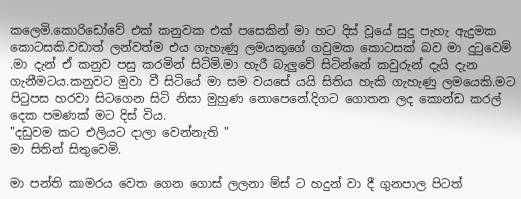කලෙමි.කොරිඩෝවේ එක් කනුවක එක් පසෙකින් මා හට දිස් වූයේ සුදු පැහැ ඇදුමක කොටසකි.වඩාත් ලන්වත්ම එය ගැහැණු ලමයකුගේ ගවුමක කොටසක් බව මා දුටුවෙමි .මා දැන් ඒ කනුව පසු කරමින් සිටිමි.මා හැරී බැලුවේ සිටින්නේ කවුරුන් දැයි දැන ගැනීමටය.කනුවට මුවා වී සිටියේ මා සම වයසේ යයි සිතිය හැකි ගැහැණු ලමයෙකි.මට පිටුපස හරවා සිටගෙන සිටි නිසා මුහුණ නොපෙනේ.දිගට ගොතන ලද කොන්ඩ කරල් දෙක පමණක් මට දිස් විය.
"දඩුවම කට එලියට දාලා වෙන්නැති "
මා සිතින් සිතුවෙමි.

මා පන්ති කාමරය වෙත ගෙන ගොස් ලලනා ම්ස් ට හදුන් වා දී ගුනපාල පිටත්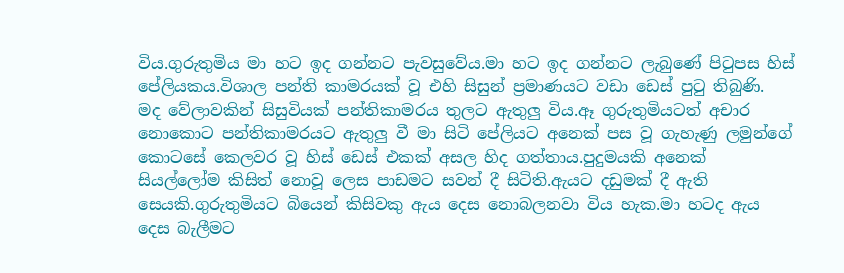විය.ගුරුතුමිය මා හට ඉද ගන්නට පැවසුවේය.මා හට ඉද ගන්නට ලැබුණේ පිටුපස හිස් පේලියකය.විශාල පන්ති කාමරයක් වූ එහි සිසුන් ප්‍රමාණයට වඩා ඩෙස් පුටු තිබුණි.
මද වේලාවකින් සිසුවියක් පන්තිකාමරය තුලට ඇතුලු විය.ඈ ගුරුතුමියටත් අචාර නොකොට පන්තිකාමරයට ඇතුලු වී මා සිටි පේලියට අනෙක් පස වූ ගැහැණු ලමුන්ගේ කොටසේ කෙලවර වූ හිස් ඩෙස් එකක් අසල හිද ගත්තාය.පුදුමයකි අනෙක් සියල්ලෝම කිසිත් නොවූ ලෙස පාඩමට සවන් දී සිටිති.ඇයට දඩුමක් දී ඇති සෙයකි.ගුරුතුමියට බියෙන් කිසිවකු ඇය දෙස නොබලනවා විය හැක.මා හටද ඇය දෙස බැලීමට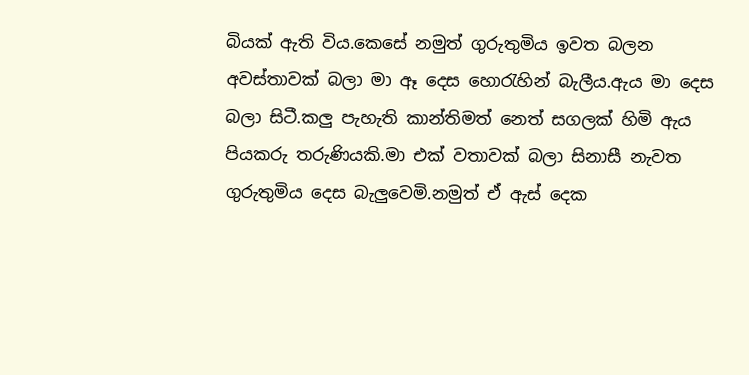බියක් ඇති විය.කෙසේ නමුත් ගුරුතුමිය ඉවත බලන අවස්තාවක් බලා මා ඈ දෙස හොරැහින් බැලීය.ඇය මා දෙස බලා සිටී.කලු පැහැති කාන්තිමත් නෙත් සගලක් හිමි ඇය පියකරු තරුණියකි.මා එක් වතාවක් බලා සිනාසී නැවත ගුරුතුමිය දෙස බැලුවෙමි.නමුත් ඒ ඇස් දෙක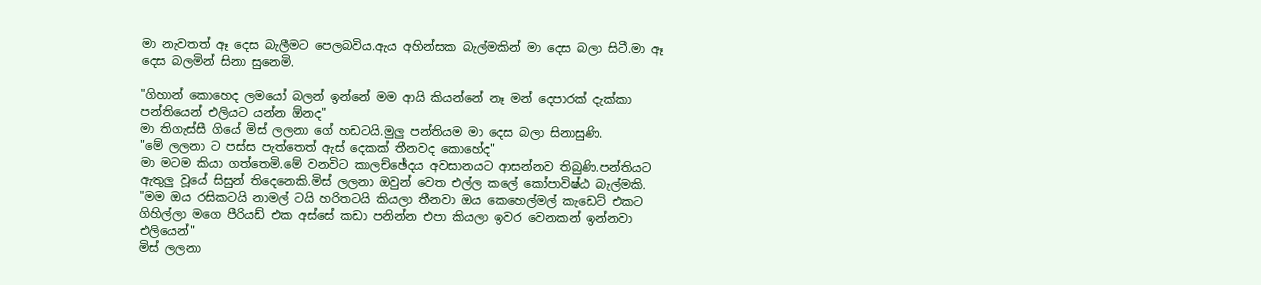මා නැවතත් ඈ දෙස බැලීමට පෙලබවිය.ඇය අහින්සක බැල්මකින් මා දෙස බලා සිටී.මා ඈ දෙස බලමින් සිනා සුනෙමි.

"ගිහාන් කොහෙද ලමයෝ බලන් ඉන්නේ මම ආයි කියන්නේ නෑ මන් දෙපාරක් දැක්කා පන්තියෙන් එලියට යන්න ඕනද"
මා තිගැස්සී ගියේ මිස් ලලනා ගේ හඩටයි.මුලු පන්තියම මා දෙස බලා සිනාසුණි.
"මේ ලලනා ට පස්ස පැත්තෙත් ඇස් දෙකක් තීනවද කොහේද"
මා මටම කියා ගත්තෙමි.මේ වනවිට කාලච්ඡේදය අවසානයට ආසන්නව තිබුණි.පන්තියට ඇතුලු වූයේ සිසුන් තිදෙනෙකි.මිස් ලලනා ඔවුන් වෙත එල්ල කලේ කෝපාවිෂ්ඨ බැල්මකි.
"මම ඔය රසිකටයි නාමල් ටයි හරිතටයි කියලා තීනවා ඔය කෙහෙල්මල් කැඩෙට් එකට ගිහිල්ලා මගෙ පීරියඩ් එක අස්සේ කඩා පනින්න එපා කියලා ඉවර වෙනකන් ඉන්නවා එලියෙන්"
මිස් ලලනා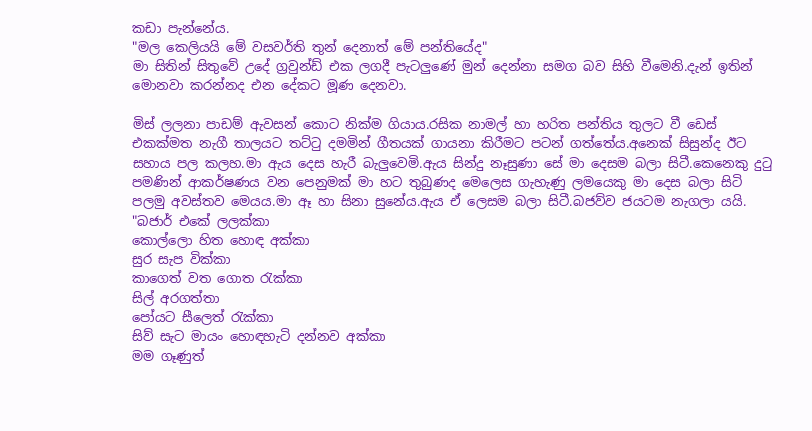කඩා පැන්නේය.
"මල කෙලියයි මේ වසවර්ති තුන් දෙනාත් මේ පන්තියේද"
මා සිතින් සිතුවේ උදේ ග්‍රවුන්ඩ් එක ලගදී පැටලුණේ මුන් දෙන්නා සමග බව සිහි වීමෙනි.දැන් ඉතින් මොනවා කරන්නද එන දේකට මූණ දෙනවා.

මිස් ලලනා පාඩම් ඇවසන් කොට නික්ම ගියාය.රසික නාමල් හා හරිත පන්තිය තුලට වී ඩෙස් එකක්මත නැගී තාලයට තට්ටු දමමින් ගීතයක් ගායනා කිරීමට පටන් ගත්තේය.අනෙක් සිසුන්ද ඊට සහාය පල කලහ.මා ඇය දෙස හැරී බැලුවෙමි.ඇය සින්දු නෑසුණා සේ මා දෙසම බලා සිටී.කෙනෙකු දුටු පමණින් ආකර්ෂණය වන පෙනුමක් මා හට තුබුණද මෙලෙස ගැහැණු ලමයෙකු මා දෙස බලා සිටි පලමු අවස්තව මෙයය.මා ඈ හා සිනා සුනේය.ඇය ඒ ලෙසම බලා සිටී.බජව්ව ජයටම නැගලා යයි.
"බජාර් එකේ ලලක්කා
කොල්ලො හිත හොඳ අක්කා
සුර සැප වික්කා
කාගෙත් වත ගොත රැක්කා
සිල් අරගත්තා
පෝයට සීලෙත් රැක්කා
සිව් සැට මායං හොඳහැටි දන්නව අක්කා
මම ගෑණුත්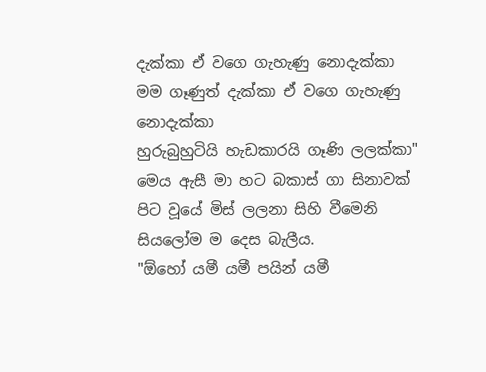දැක්කා ඒ වගෙ ගැහැණු නොදැක්කා
මම ගෑණුත් දැක්කා ඒ වගෙ ගැහැණු නොදැක්කා
හුරුබුහුටියි හැඩකාරයි ගෑණි ලලක්කා"
මෙය ඇසී මා හට බකාස් ගා සිනාවක් පිට වූයේ මිස් ලලනා සිහි වීමෙනි සියලෝම ම දෙස බැලීය.
"ඕහෝ යමී යමී පයින් යමී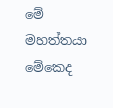මේ මහත්තයා මේකෙද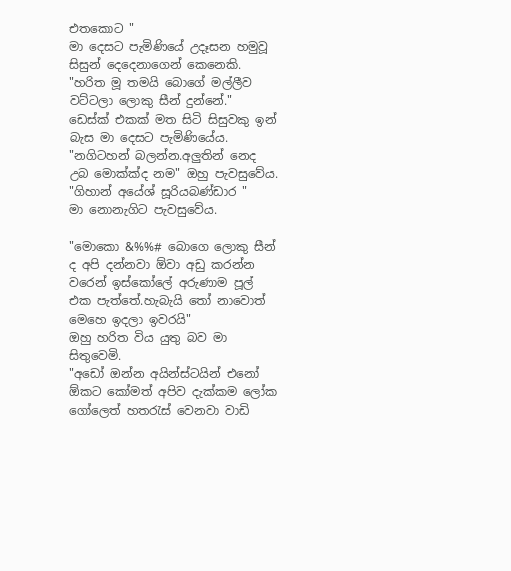එතකොට "
මා දෙසට පැමිණියේ උදෑසන හමුවූ සිසුන් දෙදෙනාගෙන් කෙනෙකි.
"හරිත මූ තමයි බොගේ මල්ලීව වට්ටලා ලොකු සීන් දුන්නේ."
ඩෙස්ක් එකක් මත සිටි සිසුවකු ඉන් බැස මා දෙසට පැමිණියේය.
"නගිටහන් බලන්න.අලුතින් නෙද උබ මොක්ක්ද නම" ඔහු පැවසුවේය.
"ගිහාන් අයේශ් සූරියබණ්ඩාර "
මා නොනැගිට පැවසුවේය.

"මොකො &%%# බොගෙ ලොකු සීන් ද අපි දන්නවා ඕවා අඩු කරන්න වරෙන් ඉස්කෝලේ අරුණාම පූල් එක පැත්තේ.හැබැයි තෝ නාවොත් මෙහෙ ඉදලා ඉවරයි"
ඔහු හරිත විය යුතු බව මා සිතුවෙමි.
"අඩෝ ඔන්න අයින්ස්ටයින් එනෝ ඕකට කෝමත් අපිව දැක්කම ලෝක ගෝලෙත් හතරැස් වෙනවා වාඩි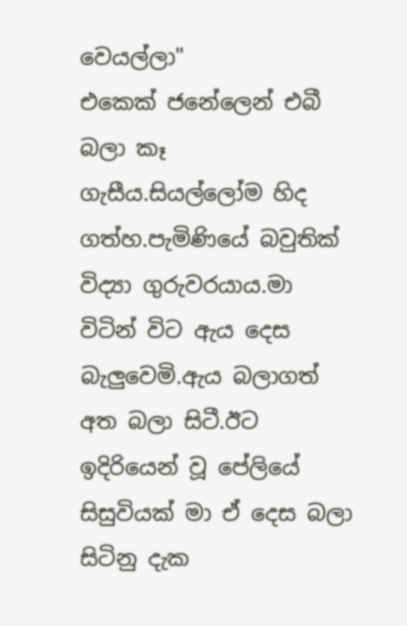වෙයල්ලා"
එකෙක් ජනේලෙන් එබී බලා කෑ ගැසීය.සියල්ලෝම හිද ගත්හ.පැමිණියේ බවුතික් විද්‍යා ගුරුවරයාය.මා විටින් විට ඇය දෙස බැලුවෙමි.ඇය බලාගත් අත බලා සිටී.ඊට ඉදිරියෙන් වූ පේලියේ සිසුවියක් මා ඒ දෙස බලා සිටිනු දැක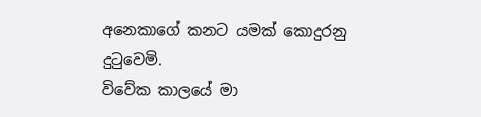අනෙකාගේ කනට යමක් කොදුරනු දුටුවෙමි.
විවේක කාලයේ මා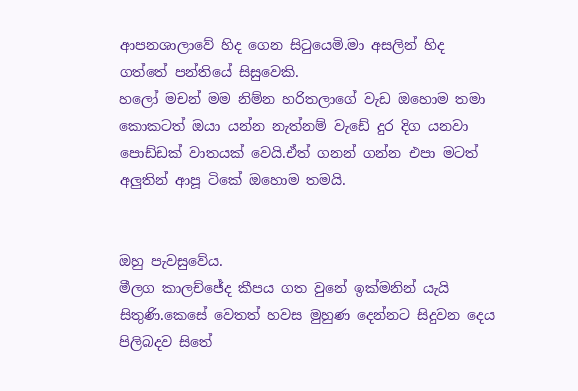ආපනශාලාවේ හිද ගෙන සිටුයෙමි.මා අසලින් හිද ගත්තේ පන්තියේ සිසුවෙකි.
හලෝ මචන් මම නිම්න හරිතලාගේ වැඩ ඔහොම තමා කොකටත් ඔයා යන්න නැත්නම් වැඩේ දුර දිග යනවා පොඩ්ඩක් වාතයක් වෙයි.ඒත් ගනන් ගන්න එපා මටත් අලුතින් ආපූ ටිකේ ඔහොම තමයි.


ඔහු පැවසුවේය.
මීලග කාලච්ජේද කීපය ගත වුනේ ඉක්මනින් යැයි සිතුණි.කෙසේ වෙතත් හවස මුහුණ දෙන්නට සිදුවන දෙය පිලිබදව සිතේ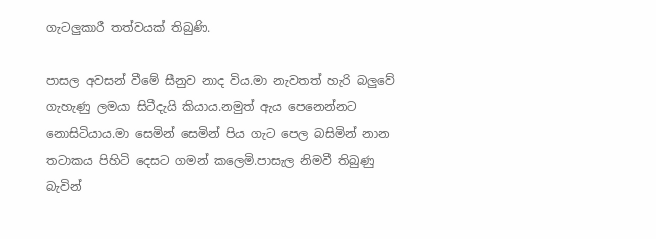ගැටලුකාරී තත්වයක් තිබුණි.

පාසල අවසන් වීමේ සීනුව නාද විය.මා නැවතත් හැරි බලුවේ ගැහැණු ලමයා සිටීදැයි කියාය.නමුත් ඇය පෙනෙන්නට නොසිටියාය.මා සෙමින් සෙමින් පිය ගැට පෙල බසිමින් නාන තටාකය පිහිටි දෙසට ගමන් කලෙමි.පාසැල නිමවී තිබුණු බැවින්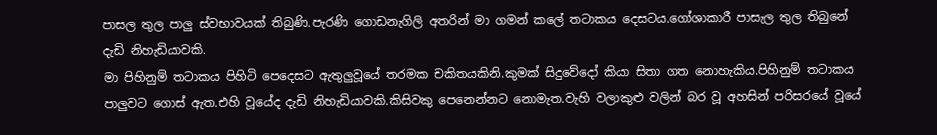පාසල තුල පාලු ස්වභාවයක් තිබුණි.පැරණි ගොඩනැගිලි අතරින් මා ගමන් කලේ තටාකය දෙසටය.ගෝශාකාරී පාසැල තුල තිබුනේ දැඩි නිහැඩියාවකි.
මා පිහිනුම් තටාකය පිහිටි පෙදෙසට ඇතුලුවූයේ තරමක චකිතයකිනි.කුමක් සිදුවේදෝ කියා සිතා ගත නොහැකිය.පිහිනුම් තටාකය පාලුවට ගොස් ඇත.එහි වූයේද දැඩි නිහැඩියාවකි.කිසිවකු පෙනෙන්නට නොමැත.වැහි වලාකුළු වලින් බර වූ අහසින් පරිසරයේ වූයේ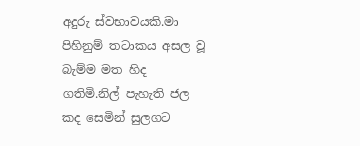අදුරු ස්වභාවයකි.මා පිහිනුම් තටාකය අසල වූ බැම්ම මත හිද ගතිමි.නිල් පැහැති ජල කද සෙමින් සුලගට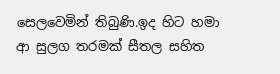සෙලවෙමින් තිබුණි.ඉද හිට හමා ආ සුලග තරමක් සීතල සහිත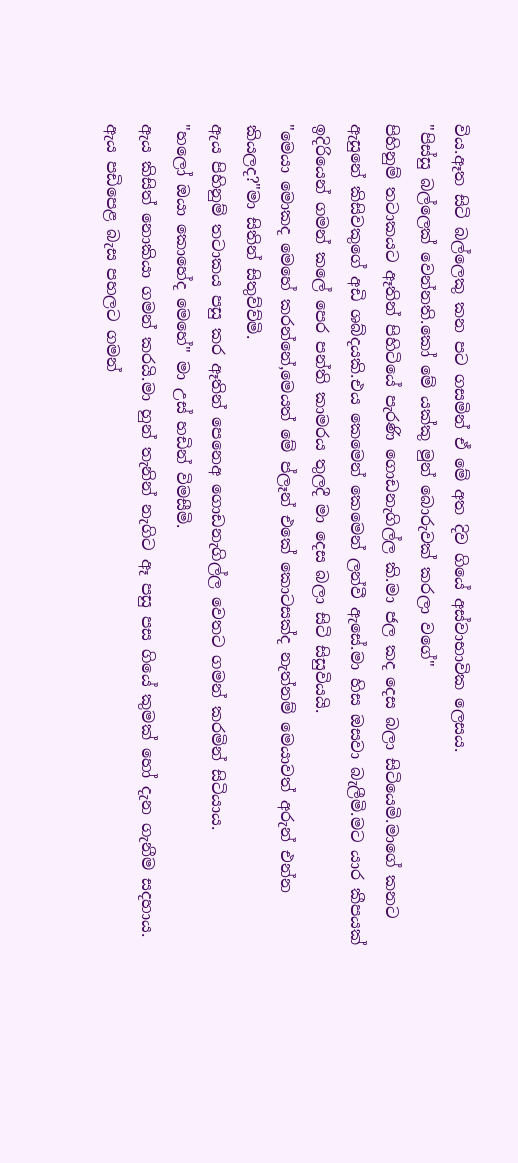විය.ඈත සිටි බල්ලෙකු කන පට ගසමින් ඒ මේ අත දිව ගියේ අස්වාභාවික ලෙසය.
"පිස්සු බල්ලෙක් වෙන්නති.කෝ මේ යක්කු මුන් බොරුවක් කරලා වගේ"
පිහිනුම් තටාකයට ඈතින් පිහිටියේ පැරණි ගොඩනැගිල්ල කි.මා ජල කද දෙස බලා සිටියෙමි.මාගේ කනට ඇසුනේ කිසිවකුගේ අඩි ශබ්දයකි.එය කෙමෙන් කෙමෙන් ලන්වී ඇසේ.මා හිස ඔසවා බැලීමි.මට යාර කීපයක් ඉදිරියෙන් ගමන් කලේ පෙර පන්ති කාමරය තුලදී මා දෙස බලා සිටි සිසුවියයි.
"මෙයා මොකද මෙහේ කරන්නේ,මෙයත් මේ ප්ලෑන් එකේ කොටසක්ද නැත්නම් මෙයාවත් අරුන් එන්න කියලද?"මා සිතින් සිතුව්ව්මි.
ඇය පිහිනුම් තටාකය පසු කර ඈතින් පෙනෙඅ ගොඩනැගිල්ල වෙතට ගමන් කරමින් සිටියාය.
"හලෝ ඔයා කොහේද මෙහේ" මා උස් හඩින් විමසීමි.
ඇය කිසිත් නොකියා ගමන් කරයි.මා හුන් තැනින් නැගිට ඈ පසු පස ගියේ කුමක් හෝ දැන ගැනීම සදහාය.
ඇය පඩිපෙළ බැස පහලට ගමන්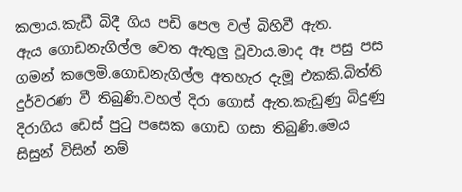කලාය.කැඩී බිදී ගිය පඩි පෙල වල් බිහිවී ඇත.
ඇය ගොඩනැගිල්ල වෙත ඇතුලු වූවාය.මාද ඈ පසු පස ගමන් කලෙමි.ගොඩනැගිල්ල අතහැර දැමූ එකකි.බිත්ති දුර්වරණ වී තිබුණි.වහල් දිරා ගොස් ඇත.කැඩුණු බිදුණු දිරාගිය ඩෙස් පුටු පසෙක ගොඩ ගසා තිබුණි.මෙය සිසුන් විසින් නම්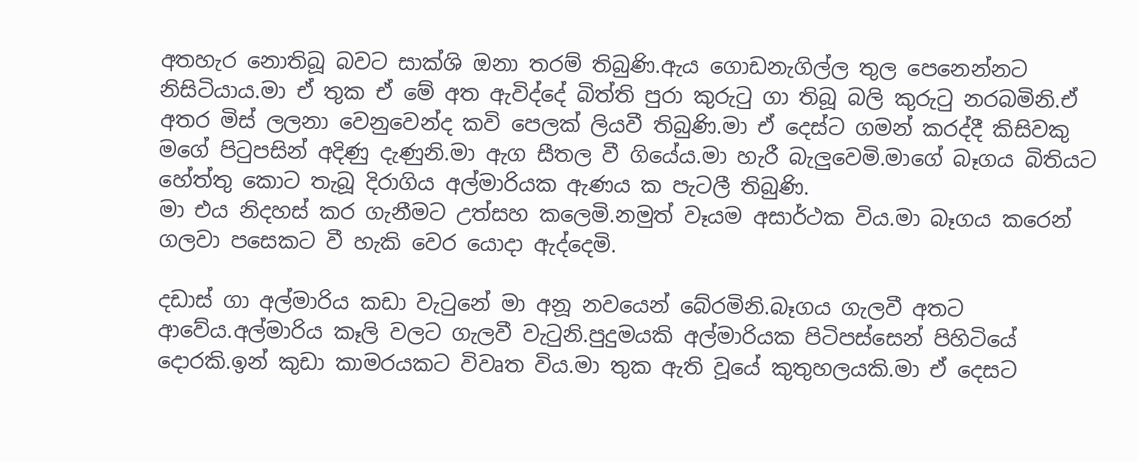අතහැර නොතිබූ බවට සාක්ශි ඔනා තරම් තිබුණි.ඇය ගොඩනැගිල්ල තුල පෙනෙන්නට නිසිටියාය.මා ඒ තුක ඒ මේ අත ඇවිද්දේ බිත්ති පුරා කුරුටු ගා තිබූ බලි කුරුටු නරබමිනි.ඒ අතර මිස් ලලනා වෙනුවෙන්ද කවි පෙලක් ලියවී තිබුණි.මා ඒ දෙස්ට ගමන් කරද්දී කිසිවකු මගේ පිටුපසින් අදිණු දැණුනි.මා ඇග සීතල වී ගියේය.මා හැරී බැලුවෙමි.මාගේ බෑගය බිතියට හේත්තු කොට තැබූ දිරාගිය අල්මාරියක ඇණය ක පැටලී තිබුණි.
මා එය නිදහස් කර ගැනීමට උත්සහ කලෙමි.නමුත් වෑයම අසාර්ථක විය.මා බෑගය කරෙන් ගලවා පසෙකට වී හැකි වෙර යොදා ඇද්දෙමි.

දඩාස් ගා අල්මාරිය කඩා වැටුනේ මා අනූ නවයෙන් බේරමිනි.බෑගය ගැලවී අතට ආවේය.අල්මාරිය කෑලි වලට ගැලවී වැටුනි.පුදුමයකි අල්මාරියක පිටිපස්සෙන් පිහිටියේ දොරකි.ඉන් කුඩා කාමරයකට විවෘත විය.මා තුක ඇති වූයේ කුතුහලයකි.මා ඒ දෙසට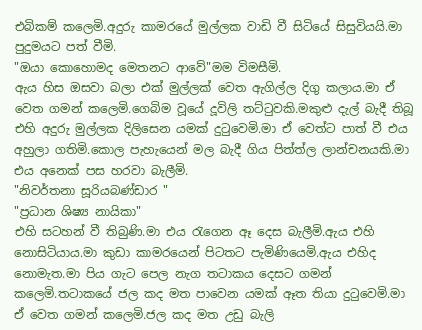එබිකම් කලෙමි.අදුරු කාමරයේ මුල්ලක වාඩි වී සිටියේ සිසුවියයි.මා පුදුමයට පත් වීමි.
"ඔයා කොහොමද මෙතනට ආවේ"මම විමසීමි.
ඇය හිස ඔසවා බලා එක් මුල්ලක් වෙත ඇගිල්ල දිගු කලාය.මා ඒ වෙත ගමන් කලෙමි.ගෙබිම වූයේ දූවිලි තට්ටුවකි.මකුළු දැල් බැදී තිබූ එහි අදුරු මුල්ලක දිලිසෙන යමක් දුටුවෙමි.මා ඒ වෙත්ට පාත් වී එය අහුලා ගතිමි.කොල පැහැයෙන් මල බැදී ගිය පිත්ත්ල ලාන්චනයකි.මා එය අනෙක් පස හරවා බැලීමි.
"නිවර්තනා සූරියබණ්ඩාර "
"ප්‍රධාන ශිෂ්‍ය නායිකා"
එහි සටහන් වී තිබුණි.මා එය රැගෙන ඈ දෙස බැලීමි.ඇය එහි නොසිටියාය.මා කුඩා කාමරයෙන් පිටතට පැමිණියෙමි.ඇය එහිද නොමැත.මා පිය ගැට පෙල නැග තටාකය දෙසට ගමන් කලෙමි.තටාකයේ ජල කද මත පාවෙන යමක් ඈත තියා දුටුවෙමි.මා ඒ වෙත ගමන් කලෙමි.ජල කද මත උඩු බැලි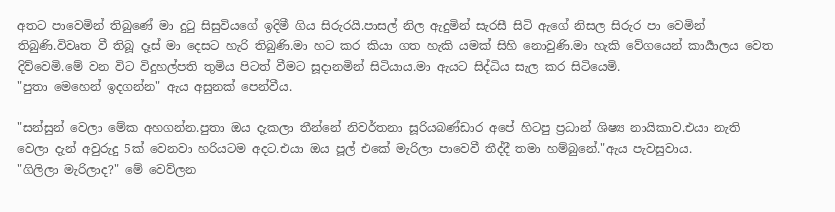අතට පාවෙමින් තිබුණේ මා දුටු සිසුවියගේ ඉදිමී ගිය සිරුරයි.පාසල් නිල ඇදුමින් සැරසී සිටි ඇගේ නිසල සිරුර පා වෙමින් තිබුණි.විවෘත වී තිබූ දෑස් මා දෙසට හැරි තිබුණි.මා හට කර කියා ගත හැකි යමක් සිහි නොවුණි.මා හැකි වේගයෙන් කාර්‍යාලය වෙත දිව්වෙමි.මේ වන විට විදුහල්පති තුමිය පිටත් වීමට සූදානමින් සිටියාය.මා ඇයට සිද්ධිය සැල කර සිටියෙමි.
"පුතා මෙහෙන් ඉදගන්න" ඇය අසුනක් පෙන්වීය.

"සන්සුන් වෙලා මේක අහගන්න.පුතා ඔය දැකලා තීන්නේ නිවර්තනා සූරියබණ්ඩාර අපේ හිටපු ප්‍රධාන් ශිෂ්‍ය නායිකාව.එයා නැති වෙලා දැන් අවුරුදු 5ක් වෙනවා හරියටම අදට.එයා ඔය පූල් එකේ මැරිලා පාවෙවී තීද්දී තමා හම්බුනේ."ඇය පැවසුවාය.
"ගිලිලා මැරිලාද?" මේ වෙව්ලන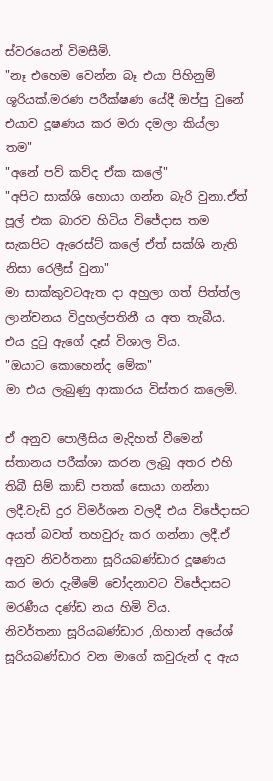ස්වරයෙන් විමසීමි.
"නෑ එහෙම වෙන්න බෑ එයා පිහිනුම් ශූරියක්.මරණ පරීක්ෂණ යේදී ඔප්පු වුනේ එයාව දූෂණය කර මරා දමලා කිය්ලා තම"
"අනේ පව් කව්ද ඒක කලේ"
"අපිට සාක්ශි හොයා ගන්න බැරි වුනා.ඒත් පූල් එක බාරව හිටිය විජේදාස තම සැකපිට ඇරෙස්ට් කලේ ඒත් සක්ශි නැති නිසා රෙලීස් වුනා"
මා සාක්කුවටඇත දා අහුලා ගත් පිත්ත්ල ලාන්චනය විදුහල්පතිනී ය අත තැබීය.
එය දුටු ඇගේ දෑස් විශාල විය.
"ඔයාට කොහෙන්ද මේක"
මා එය ලැබුණු ආකාරය විස්තර කලෙමි.

ඒ අනුව පොලීසිය මැදිහත් වීමෙන් ස්තානය පරීක්ශා කරන ලැබූ අතර එහි තිබී සිම් කාඩ් පතක් සොයා ගන්නා ලදී.වැඩි දුර විමර්ශන වලදී එය විජේදාසට අයත් බවත් තහවුරු කර ගන්නා ලදී.ඒ අනුව නිවර්තනා සූරියබණ්ඩාර දූෂණය කර මරා දැමීමේ චෝදනාවට විජේදාසට මරණීය දණ්ඩ නය හිමි විය.
නිවර්තනා සූරියබණ්ඩාර ,ගිහාන් අයේශ් සූරියබණ්ඩාර වන මාගේ කවුරුන් ද ඇය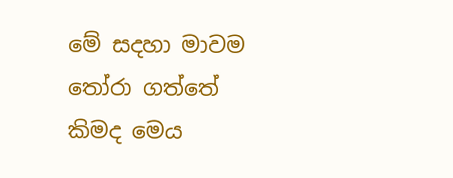මේ සදහා මාවම තෝරා ගත්තේ කිමද මෙය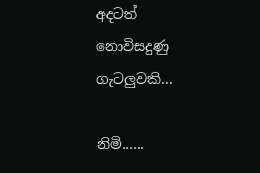අදටත් නොවිසදුණු ගැටලුවකි...

නිමි......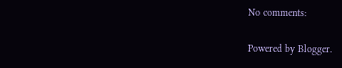No comments:

Powered by Blogger.